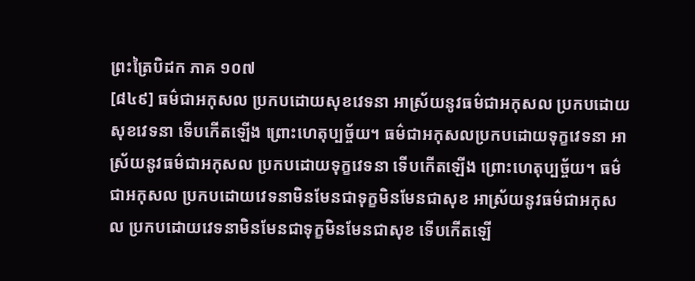ព្រះត្រៃបិដក ភាគ ១០៧
[៨៤៩] ធម៌ជាអកុសល ប្រកបដោយសុខវេទនា អាស្រ័យនូវធម៌ជាអកុសល ប្រកបដោយសុខវេទនា ទើបកើតឡើង ព្រោះហេតុប្បច្ច័យ។ ធម៌ជាអកុសលប្រកបដោយទុក្ខវេទនា អាស្រ័យនូវធម៌ជាអកុសល ប្រកបដោយទុក្ខវេទនា ទើបកើតឡើង ព្រោះហេតុប្បច្ច័យ។ ធម៌ជាអកុសល ប្រកបដោយវេទនាមិនមែនជាទុក្ខមិនមែនជាសុខ អាស្រ័យនូវធម៌ជាអកុសល ប្រកបដោយវេទនាមិនមែនជាទុក្ខមិនមែនជាសុខ ទើបកើតឡើ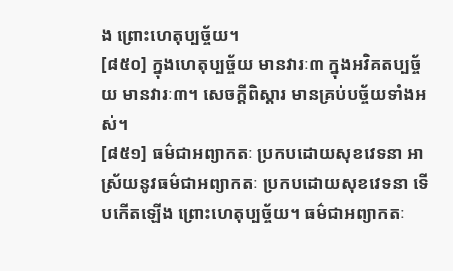ង ព្រោះហេតុប្បច្ច័យ។
[៨៥០] ក្នុងហេតុប្បច្ច័យ មានវារៈ៣ ក្នុងអវិគតប្បច្ច័យ មានវារៈ៣។ សេចក្តីពិស្តារ មានគ្រប់បច្ច័យទាំងអស់។
[៨៥១] ធម៌ជាអព្យាកតៈ ប្រកបដោយសុខវេទនា អាស្រ័យនូវធម៌ជាអព្យាកតៈ ប្រកបដោយសុខវេទនា ទើបកើតឡើង ព្រោះហេតុប្បច្ច័យ។ ធម៌ជាអព្យាកតៈ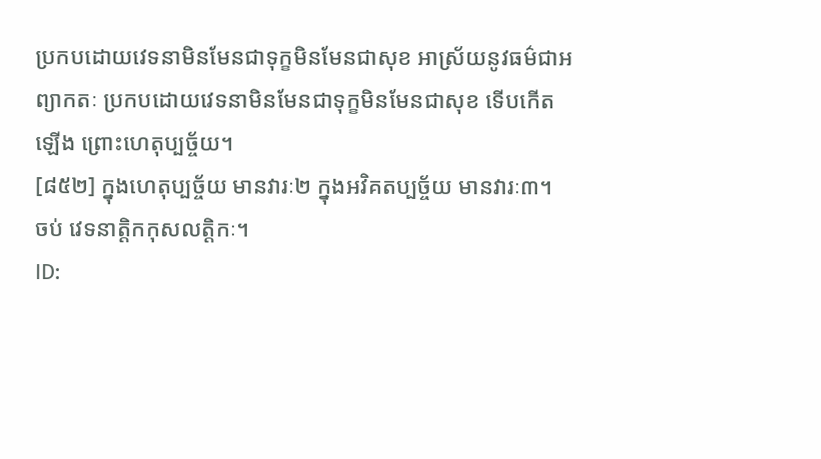ប្រកបដោយវេទនាមិនមែនជាទុក្ខមិនមែនជាសុខ អាស្រ័យនូវធម៌ជាអព្យាកតៈ ប្រកបដោយវេទនាមិនមែនជាទុក្ខមិនមែនជាសុខ ទើបកើតឡើង ព្រោះហេតុប្បច្ច័យ។
[៨៥២] ក្នុងហេតុប្បច្ច័យ មានវារៈ២ ក្នុងអវិគតប្បច្ច័យ មានវារៈ៣។
ចប់ វេទនាត្តិកកុសលត្តិកៈ។
ID: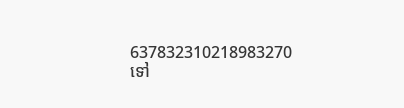637832310218983270
ទៅ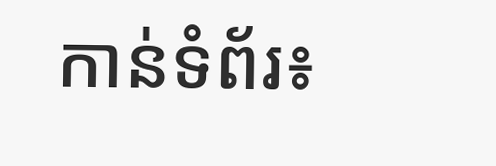កាន់ទំព័រ៖